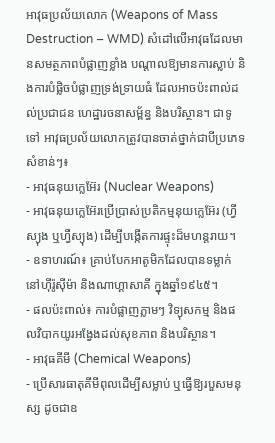អាវុធប្រល័យលោក (Weapons of Mass Destruction – WMD) សំដៅលើអាវុធដែលមានសមត្ថភាពបំផ្លាញខ្លាំង បណ្តាលឱ្យមានការស្លាប់ និងការបំផ្លិចបំផ្លាញទ្រង់ទ្រាយធំ ដែលអាចប៉ះពាល់ដល់ប្រជាជន ហេដ្ឋារចនាសម្ព័ន្ធ និងបរិស្ថាន។ ជាទូទៅ អាវុធប្រល័យលោកត្រូវបានចាត់ថ្នាក់ជាបីប្រភេទសំខាន់ៗ៖
- អាវុធនុយក្លេអ៊ែរ (Nuclear Weapons)
- អាវុធនុយក្លេអ៊ែរប្រើប្រាស់ប្រតិកម្មនុយក្លេអ៊ែរ (ហ្វីស្យុង ឬហ្វឺស្យុង) ដើម្បីបង្កើតការផ្ទុះដ៏មហន្តរាយ។
- ឧទាហរណ៍៖ គ្រាប់បែកអាតូមិកដែលបានទម្លាក់នៅហ៊ីរ៉ូស៊ីម៉ា និងណាហ្គាសាគី ក្នុងឆ្នាំ១៩៤៥។
- ផលប៉ះពាល់៖ ការបំផ្លាញភ្លាមៗ វិទ្យុសកម្ម និងផលវិបាកយូរអង្វែងដល់សុខភាព និងបរិស្ថាន។
- អាវុធគីមី (Chemical Weapons)
- ប្រើសារធាតុគីមីពុលដើម្បីសម្លាប់ ឬធ្វើឱ្យរបួសមនុស្ស ដូចជាឧ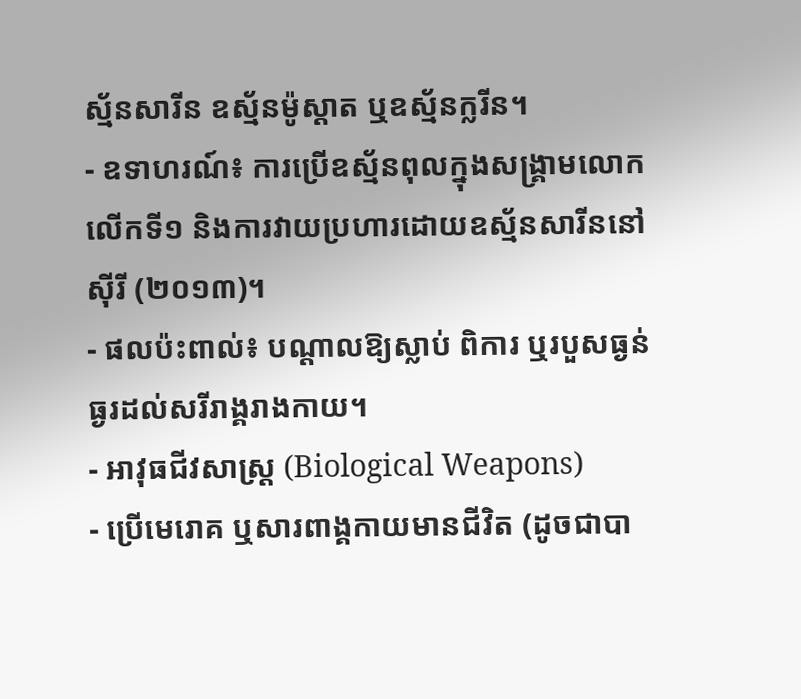ស្ម័នសារីន ឧស្ម័នម៉ូស្តាត ឬឧស្ម័នក្លរីន។
- ឧទាហរណ៍៖ ការប្រើឧស្ម័នពុលក្នុងសង្គ្រាមលោកលើកទី១ និងការវាយប្រហារដោយឧស្ម័នសារីននៅស៊ីរី (២០១៣)។
- ផលប៉ះពាល់៖ បណ្តាលឱ្យស្លាប់ ពិការ ឬរបួសធ្ងន់ធ្ងរដល់សរីរាង្គរាងកាយ។
- អាវុធជីវសាស្ត្រ (Biological Weapons)
- ប្រើមេរោគ ឬសារពាង្គកាយមានជីវិត (ដូចជាបា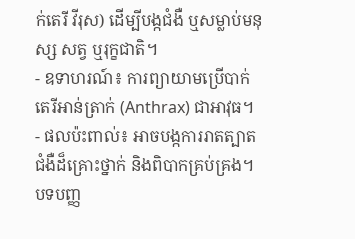ក់តេរី វីរុស) ដើម្បីបង្កជំងឺ ឬសម្លាប់មនុស្ស សត្វ ឬរុក្ខជាតិ។
- ឧទាហរណ៍៖ ការព្យាយាមប្រើបាក់តេរីអាន់ត្រាក់ (Anthrax) ជាអាវុធ។
- ផលប៉ះពាល់៖ អាចបង្កការរាតត្បាតជំងឺដ៏គ្រោះថ្នាក់ និងពិបាកគ្រប់គ្រង។
បទបញ្ញ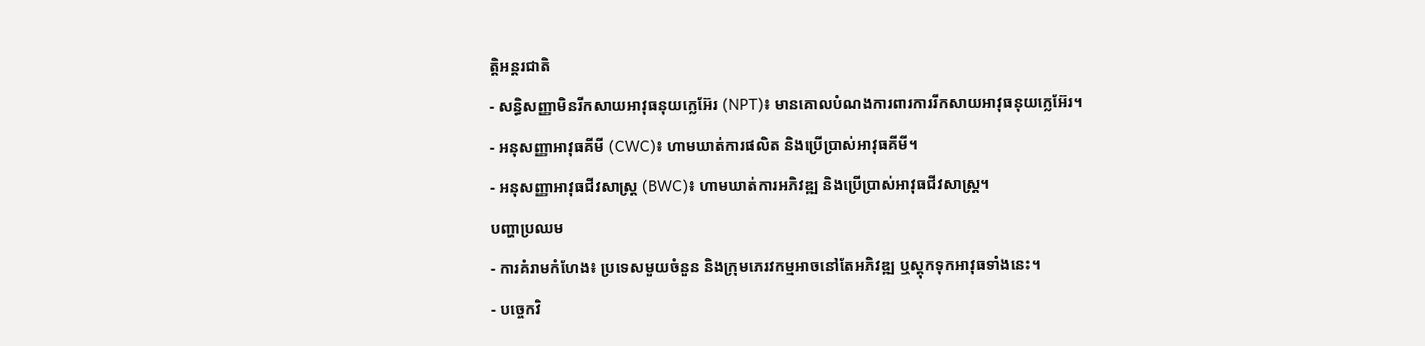ត្តិអន្តរជាតិ
- សន្ធិសញ្ញាមិនរីកសាយអាវុធនុយក្លេអ៊ែរ (NPT)៖ មានគោលបំណងការពារការរីកសាយអាវុធនុយក្លេអ៊ែរ។
- អនុសញ្ញាអាវុធគីមី (CWC)៖ ហាមឃាត់ការផលិត និងប្រើប្រាស់អាវុធគីមី។
- អនុសញ្ញាអាវុធជីវសាស្ត្រ (BWC)៖ ហាមឃាត់ការអភិវឌ្ឍ និងប្រើប្រាស់អាវុធជីវសាស្ត្រ។
បញ្ហាប្រឈម
- ការគំរាមកំហែង៖ ប្រទេសមួយចំនួន និងក្រុមភេរវកម្មអាចនៅតែអភិវឌ្ឍ ឬស្តុកទុកអាវុធទាំងនេះ។
- បច្ចេកវិ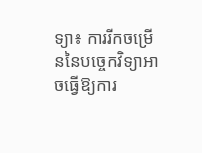ទ្យា៖ ការរីកចម្រើននៃបច្ចេកវិទ្យាអាចធ្វើឱ្យការ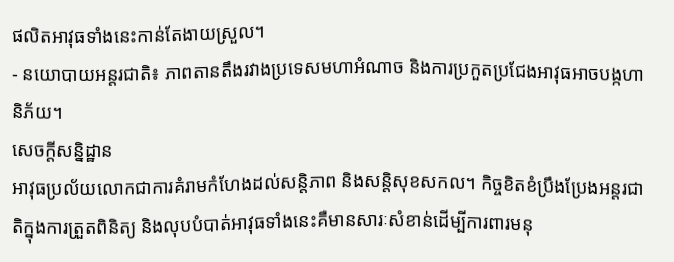ផលិតអាវុធទាំងនេះកាន់តែងាយស្រួល។
- នយោបាយអន្តរជាតិ៖ ភាពតានតឹងរវាងប្រទេសមហាអំណាច និងការប្រកួតប្រជែងអាវុធអាចបង្កហានិភ័យ។
សេចក្តីសន្និដ្ឋាន
អាវុធប្រល័យលោកជាការគំរាមកំហែងដល់សន្តិភាព និងសន្តិសុខសកល។ កិច្ចខិតខំប្រឹងប្រែងអន្តរជាតិក្នុងការត្រួតពិនិត្យ និងលុបបំបាត់អាវុធទាំងនេះគឺមានសារៈសំខាន់ដើម្បីការពារមនុ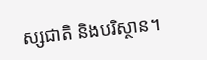ស្សជាតិ និងបរិស្ថាន។